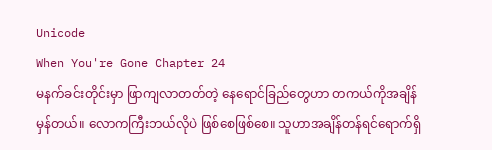Unicode
When You're Gone Chapter 24
မနက်ခင်းတိုင်းမှာ ဖြာကျလာတတ်တဲ့ နေရောင်ခြည်တွေဟာ တကယ်ကိုအချိန်မှန်တယ်။ လောကကြီးဘယ်လိုပဲ ဖြစ်စေဖြစ်စေ။ သူဟာအချိန်တန်ရင်ရောက်ရှိ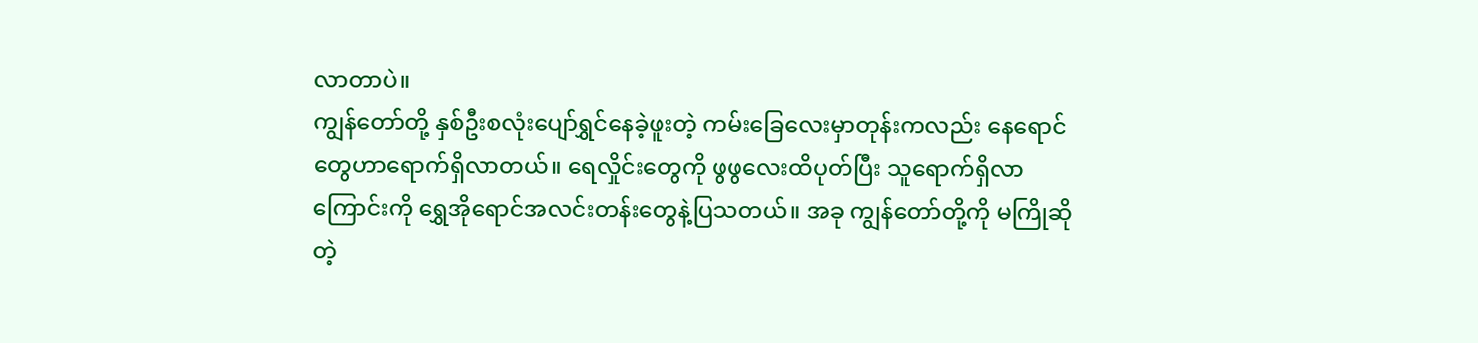လာတာပဲ။
ကျွန်တော်တို့ နှစ်ဦးစလုံးပျော်ရွှင်နေခဲ့ဖူးတဲ့ ကမ်းခြေလေးမှာတုန်းကလည်း နေရောင်တွေဟာရောက်ရှိလာတယ်။ ရေလှိုင်းတွေကို ဖွဖွလေးထိပုတ်ပြီး သူရောက်ရှိလာကြောင်းကို ရွှေအိုရောင်အလင်းတန်းတွေနဲ့ပြသတယ်။ အခု ကျွန်တော်တို့ကို မကြိုဆိုတဲ့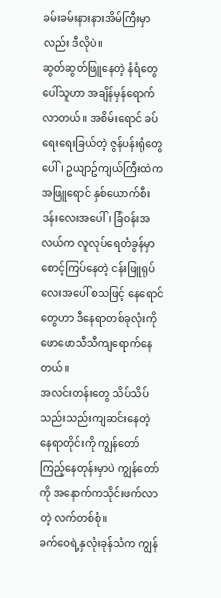ခမ်းခမ်းနားနားအိမ်ကြီးမှာလည်း ဒီလိုပဲ။
ဆွတ်ဆွတ်ဖြူနေတဲ့ နံရံတွေပေါ်သူဟာ အချိန်မှန်ရောက်လာတယ်။ အစိမ်းရောင် ခပ်ရေးရေးခြယ်တဲ့ ဇွန်ပန်းရုံတွေပေါ်၊ ဥယျာဥ်ကျယ်ကြီးထဲက အဖြူရောင် နှစ်ယောက်စီး ဒန်းလေးအပေါ်၊ ခြံဝန်းအလယ်က လူလုပ်ရေတံခွန်မှာစောင့်ကြပ်နေတဲ့ ငန်းဖြူရုပ်လေးအပေါ် စသဖြင့် နေရောင်တွေဟာ ဒီနေရာတစ်ခုလုံးကို ဖောဖောသီသီကျရောက်နေတယ်။
အလင်းတန်းတွေ သိပ်သိပ်သည်းသည်းကျဆင်းနေတဲ့ နေရာတိုင်းကို ကျွန်တော်ကြည့်နေတုန်းမှာပဲ ကျွန်တော်ကို အနောက်ကသိုင်းဖက်လာတဲ့ လက်တစ်စုံ။
ခက်ဝေရဲ့နှလုံးခုန်သံက ကျွန်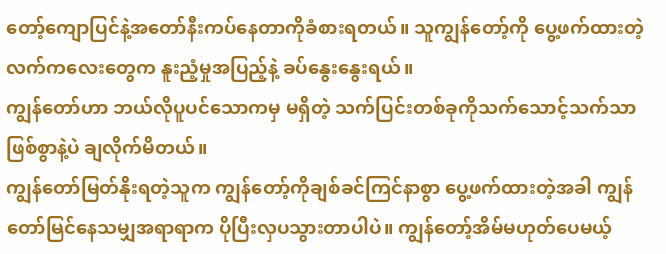တော့်ကျောပြင်နဲ့အတော်နီးကပ်နေတာကိုခံစားရတယ်။ သူကျွန်တော့်ကို ပွေ့ဖက်ထားတဲ့လက်ကလေးတွေက နူးညံ့မှုအပြည့်နဲ့ ခပ်နွေးနွေးရယ်။
ကျွန်တော်ဟာ ဘယ်လိုပူပင်သောကမှ မရှိတဲ့ သက်ပြင်းတစ်ခုကိုသက်သောင့်သက်သာဖြစ်စွာနဲ့ပဲ ချလိုက်မိတယ်။
ကျွန်တော်မြတ်နိုးရတဲ့သူက ကျွန်တော့်ကိုချစ်ခင်ကြင်နာစွာ ပွေ့ဖက်ထားတဲ့အခါ ကျွန်တော်မြင်နေသမျှအရာရာက ပိုပြီးလှပသွားတာပါပဲ။ ကျွန်တော့်အိမ်မဟုတ်ပေမယ့်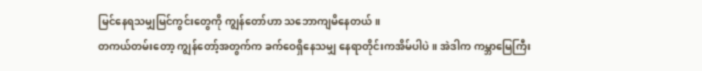မြင်နေရသမျှမြင်ကွင်းတွေကို ကျွန်တော်ဟာ သဘောကျမိနေတယ်။
တကယ်တမ်းတော့ ကျွန်တော့်အတွက်က ခက်ဝေရှိနေသမျှ နေရာတိုင်းကအိမ်ပါပဲ။ အဲဒါက ကမ္ဘာမြေကြီး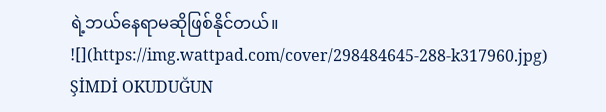ရဲ့ဘယ်နေရာမဆိုဖြစ်နိုင်တယ်။
![](https://img.wattpad.com/cover/298484645-288-k317960.jpg)
ŞİMDİ OKUDUĞUN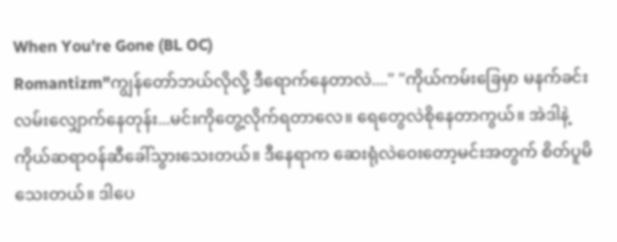When You're Gone (BL OC)
Romantizm"ကျွန်တော်ဘယ်လိုလို့ ဒီရောက်နေတာလဲ...." "ကိုယ်ကမ်းခြေမှာ မနက်ခင်းလမ်းလျှောက်နေတုန်း...မင်းကိုတွေ့လိုက်ရတာလေ။ ရေတွေလဲစိုနေတာကွယ်။ အဲဒါနဲ့ ကိုယ်ဆရာဝန်ဆီခေါ်သွားသေးတယ်။ ဒီနေရာက ဆေးရုံလဲဝေးတော့မင်းအတွက် စိတ်ပူမိသေးတယ်။ ဒါပေ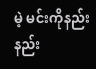မဲ့ မင်းကိုနည်းနည်း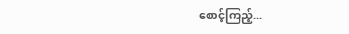စောင့်ကြည့်...